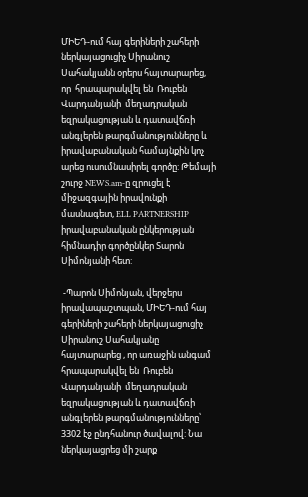ՄԻԵԴ-ում հայ գերիների շահերի ներկայացուցիչ Սիրանուշ Սահակյանն օրերս հայտարարեց, որ  հրապարակվել են  Ռուբեն Վարդանյանի  մեղադրական եզրակացության և դատավճռի անգլերեն թարգմանությունները և իրավաբանական համայնքին կոչ արեց ուսումնասիրել գործը: Թեմայի շուրջ NEWS.am-ը զրուցել է միջազգային իրավունքի մասնագետ, ELL PARTNERSHIP իրավաբանական ընկերության հիմնադիր գործընկեր Տարոն Սիմոնյանի հետ:

 -Պարոն Սիմոնյան, վերջերս  իրավապաշտպան, ՄԻԵԴ-ում հայ գերիների շահերի ներկայացուցիչ Սիրանուշ Սահակյանը հայտարարեց , որ առաջին անգամ  հրապարակվել են  Ռուբեն Վարդանյանի  մեղադրական եզրակացության և դատավճռի անգլերեն թարգմանությունները՝ 3302 էջ ընդհանուր ծավալով: Նա ներկայացրեց մի շարք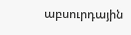աբսուրդային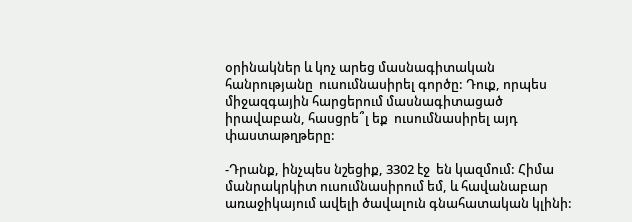օրինակներ և կոչ արեց մասնագիտական հանրությանը  ուսումնասիրել գործը: Դուք, որպես միջազգային հարցերում մասնագիտացած իրավաբան, հասցրե՞լ եք  ուսումնասիրել այդ փաստաթղթերը:

-Դրանք, ինչպես նշեցիք, 3302 էջ  են կազմում: Հիմա մանրակրկիտ ուսումնասիրում եմ, և հավանաբար առաջիկայում ավելի ծավալուն գնահատական կլինի: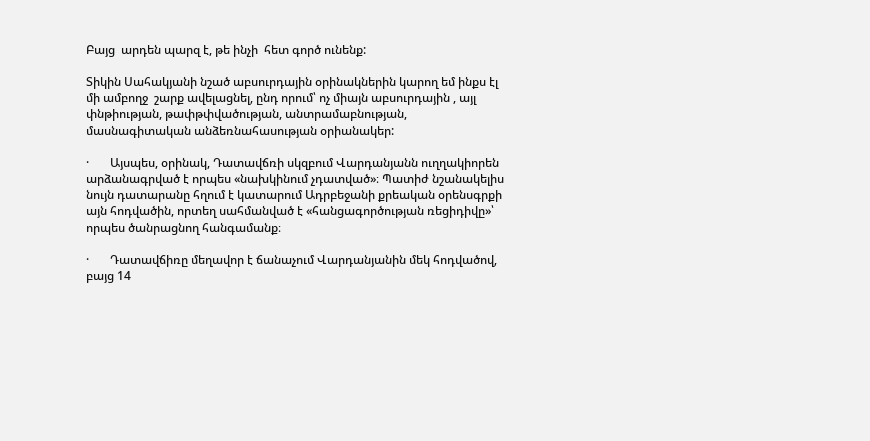Բայց  արդեն պարզ է, թե ինչի  հետ գործ ունենք:

Տիկին Սահակյանի նշած աբսուրդային օրինակներին կարող եմ ինքս էլ մի ամբողջ  շարք ավելացնել, ընդ որում՝ ոչ միայն աբսուրդային , այլ փնթիության, թափթփվածության, անտրամաբնության, մասնագիտական անձեռնահասության օրիանակեր:

·       Այսպես, օրինակ, Դատավճռի սկզբում Վարդանյանն ուղղակիորեն արձանագրված է որպես «նախկինում չդատված»։ Պատիժ նշանակելիս նույն դատարանը հղում է կատարում Ադրբեջանի քրեական օրենսգրքի այն հոդվածին, որտեղ սահմանված է «հանցագործության ռեցիդիվը»՝ որպես ծանրացնող հանգամանք։

·       Դատավճիռը մեղավոր է ճանաչում Վարդանյանին մեկ հոդվածով, բայց 14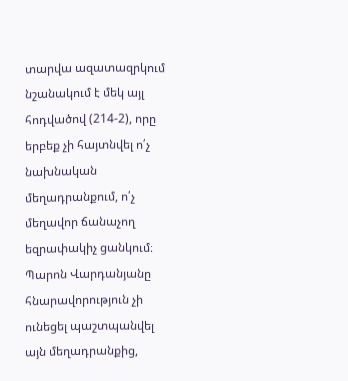տարվա ազատազրկում նշանակում է մեկ այլ հոդվածով (214-2), որը երբեք չի հայտնվել ո՛չ նախնական մեղադրանքում, ո՛չ մեղավոր ճանաչող եզրափակիչ ցանկում։ Պարոն Վարդանյանը հնարավորություն չի ունեցել պաշտպանվել այն մեղադրանքից,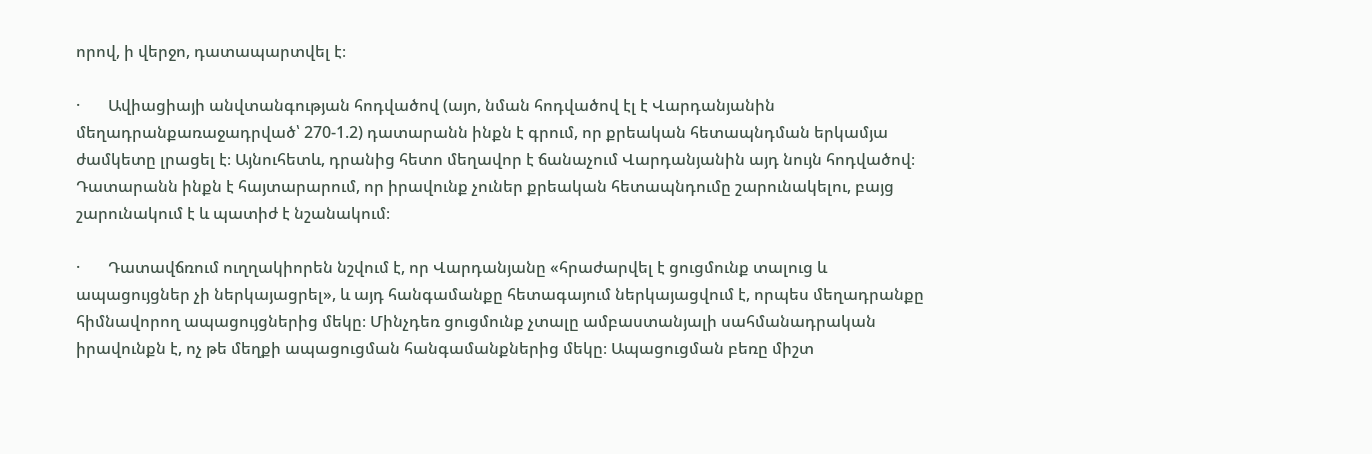որով, ի վերջո, դատապարտվել է։

·       Ավիացիայի անվտանգության հոդվածով (այո, նման հոդվածով էլ է Վարդանյանին մեղադրանքառաջադրված՝ 270-1.2) դատարանն ինքն է գրում, որ քրեական հետապնդման երկամյա ժամկետը լրացել է։ Այնուհետև, դրանից հետո մեղավոր է ճանաչում Վարդանյանին այդ նույն հոդվածով։ Դատարանն ինքն է հայտարարում, որ իրավունք չուներ քրեական հետապնդումը շարունակելու, բայց շարունակում է և պատիժ է նշանակում։

·       Դատավճռում ուղղակիորեն նշվում է, որ Վարդանյանը «հրաժարվել է ցուցմունք տալուց և ապացույցներ չի ներկայացրել», և այդ հանգամանքը հետագայում ներկայացվում է, որպես մեղադրանքը հիմնավորող ապացույցներից մեկը։ Մինչդեռ ցուցմունք չտալը ամբաստանյալի սահմանադրական իրավունքն է, ոչ թե մեղքի ապացուցման հանգամանքներից մեկը։ Ապացուցման բեռը միշտ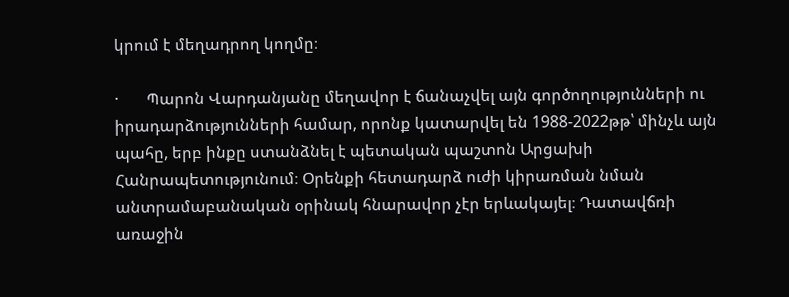կրում է մեղադրող կողմը։

·       Պարոն Վարդանյանը մեղավոր է ճանաչվել այն գործողությունների ու իրադարձությունների համար, որոնք կատարվել են 1988-2022թթ՝ մինչև այն պահը, երբ ինքը ստանձնել է պետական պաշտոն Արցախի Հանրապետությունում։ Օրենքի հետադարձ ուժի կիրառման նման անտրամաբանական օրինակ հնարավոր չէր երևակայել։ Դատավճռի առաջին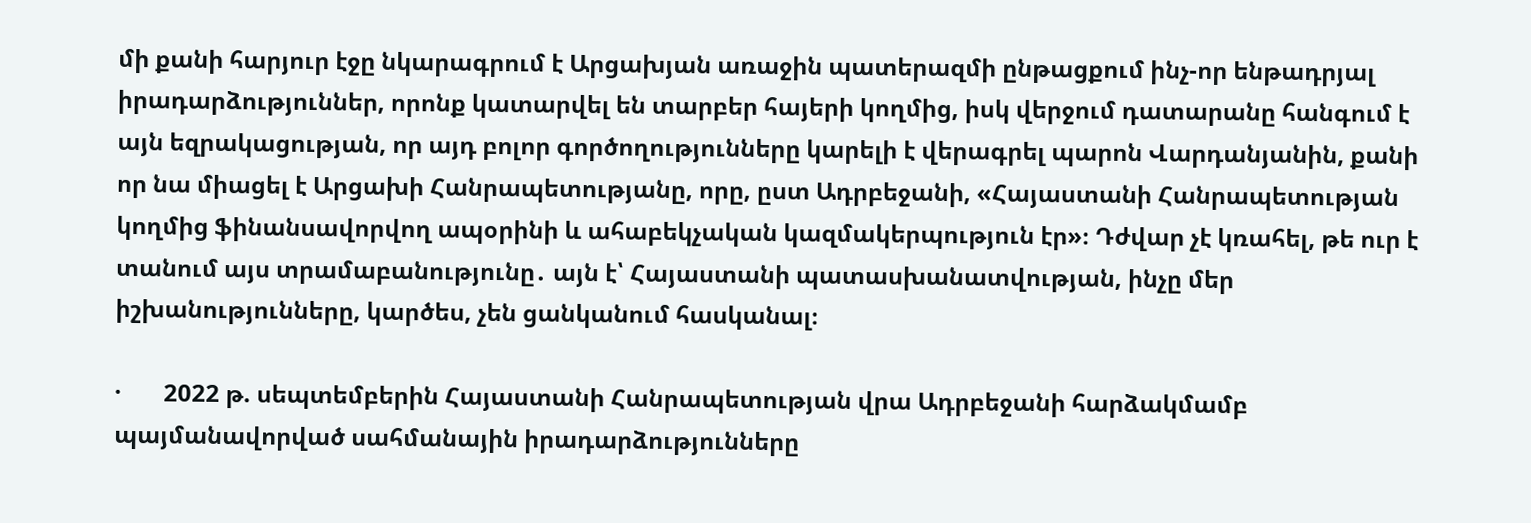մի քանի հարյուր էջը նկարագրում է Արցախյան առաջին պատերազմի ընթացքում ինչ-որ ենթադրյալ իրադարձություններ, որոնք կատարվել են տարբեր հայերի կողմից, իսկ վերջում դատարանը հանգում է այն եզրակացության, որ այդ բոլոր գործողությունները կարելի է վերագրել պարոն Վարդանյանին, քանի որ նա միացել է Արցախի Հանրապետությանը, որը, ըստ Ադրբեջանի, «Հայաստանի Հանրապետության կողմից ֆինանսավորվող ապօրինի և ահաբեկչական կազմակերպություն էր»։ Դժվար չէ կռահել, թե ուր է տանում այս տրամաբանությունը․ այն է՝ Հայաստանի պատասխանատվության, ինչը մեր իշխանությունները, կարծես, չեն ցանկանում հասկանալ։

·       2022 թ. սեպտեմբերին Հայաստանի Հանրապետության վրա Ադրբեջանի հարձակմամբ պայմանավորված սահմանային իրադարձությունները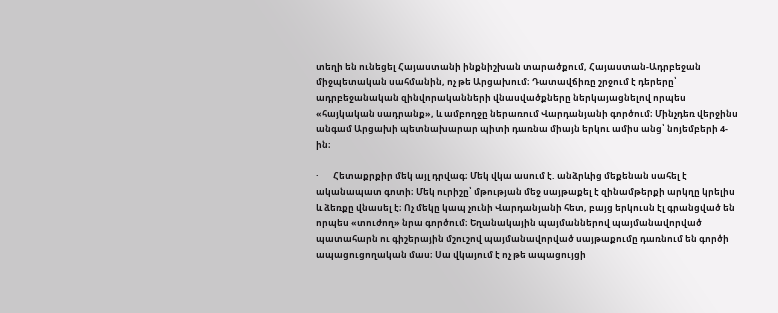տեղի են ունեցել Հայաստանի ինքնիշխան տարածքում, Հայաստան-Ադրբեջան միջպետական սահմանին, ոչ թե Արցախում։ Դատավճիռը շրջում է դերերը՝ ադրբեջանական զինվորականների վնասվածքները ներկայացնելով որպես «հայկական սադրանք», և ամբողջը ներառում Վարդանյանի գործում։ Մինչդեռ վերջինս անգամ Արցախի պետնախարար պիտի դառնա միայն երկու ամիս անց՝ նոյեմբերի 4-ին։

·       Հետաքրքիր մեկ այլ դրվագ։ Մեկ վկա ասում է. անձրևից մեքենան սահել է ականապատ գոտի։ Մեկ ուրիշը՝ մթության մեջ սայթաքել է զինամթերքի արկղը կրելիս և ձեռքը վնասել է։ Ոչ մեկը կապ չունի Վարդանյանի հետ, բայց երկուսն էլ գրանցված են որպես «տուժող» նրա գործում։ Եղանակային պայմաններով պայմանավորված պատահարն ու գիշերային մշուշով պայմանավորված սայթաքումը դառնում են գործի ապացուցողական մաս։ Սա վկայում է ոչ թե ապացույցի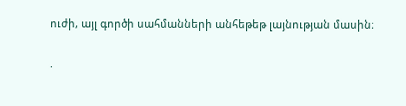ուժի, այլ գործի սահմանների անհեթեթ լայնության մասին։

·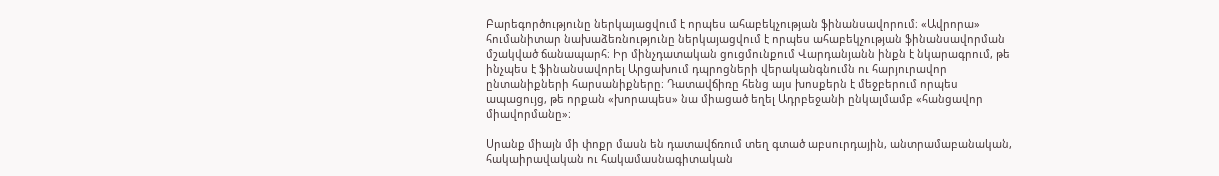Բարեգործությունը ներկայացվում է որպես ահաբեկչության ֆինանսավորում։ «Ավրորա» հումանիտար նախաձեռնությունը ներկայացվում է որպես ահաբեկչության ֆինանսավորման մշակված ճանապարհ։ Իր մինչդատական ցուցմունքում Վարդանյանն ինքն է նկարագրում, թե ինչպես է ֆինանսավորել Արցախում դպրոցների վերականգնումն ու հարյուրավոր ընտանիքների հարսանիքները։ Դատավճիռը հենց այս խոսքերն է մեջբերում որպես ապացույց, թե որքան «խորապես» նա միացած եղել Ադրբեջանի ընկալմամբ «հանցավոր միավորմանը»։

Սրանք միայն մի փոքր մասն են դատավճռում տեղ գտած աբսուրդային, անտրամաբանական, հակաիրավական ու հակամասնագիտական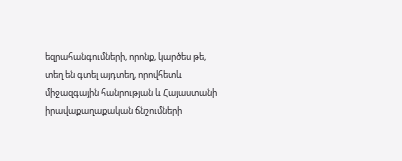եզրահանգումների, որոնք, կարծես թե, տեղ են գտել այդտեղ, որովհետև միջազգային հանրության և Հայաստանի իրավաքաղաքական ճնշումների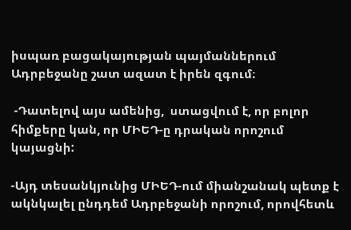իսպառ բացակայության պայմաններում Ադրբեջանը շատ ազատ է իրեն զգում։

 -Դատելով այս ամենից,  ստացվում է, որ բոլոր հիմքերը կան, որ ՄԻԵԴ-ը դրական որոշում կայացնի:

-Այդ տեսանկյունից ՄԻԵԴ-ում միանշանակ պետք է ակնկալել ընդդեմ Ադրբեջանի որոշում, որովհետև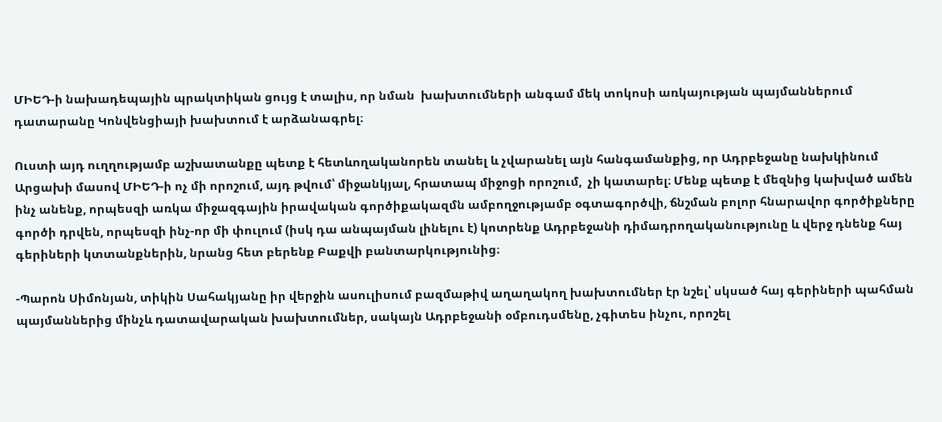ՄԻԵԴ-ի նախադեպային պրակտիկան ցույց է տալիս, որ նման  խախտումների անգամ մեկ տոկոսի առկայության պայմաններում դատարանը Կոնվենցիայի խախտում է արձանագրել։

Ուստի այդ ուղղությամբ աշխատանքը պետք է հետևողականորեն տանել և չվարանել այն հանգամանքից, որ Ադրբեջանը նախկինում Արցախի մասով ՄԻԵԴ-ի ոչ մի որոշում, այդ թվում՝ միջանկյալ, հրատապ միջոցի որոշում,  չի կատարել։ Մենք պետք է մեզնից կախված ամեն ինչ անենք, որպեսզի առկա միջազգային իրավական գործիքակազմն ամբողջությամբ օգտագործվի, ճնշման բոլոր հնարավոր գործիքները գործի դրվեն, որպեսզի ինչ-որ մի փուլում (իսկ դա անպայման լինելու է) կոտրենք Ադրբեջանի դիմադրողականությունը և վերջ դնենք հայ գերիների կտտանքներին, նրանց հետ բերենք Բաքվի բանտարկությունից։

-Պարոն Սիմոնյան, տիկին Սահակյանը իր վերջին ասուլիսում բազմաթիվ աղաղակող խախտումներ էր նշել՝ սկսած հայ գերիների պահման պայմաններից մինչև դատավարական խախտումներ, սակայն Ադրբեջանի օմբուդսմենը, չգիտես ինչու, որոշել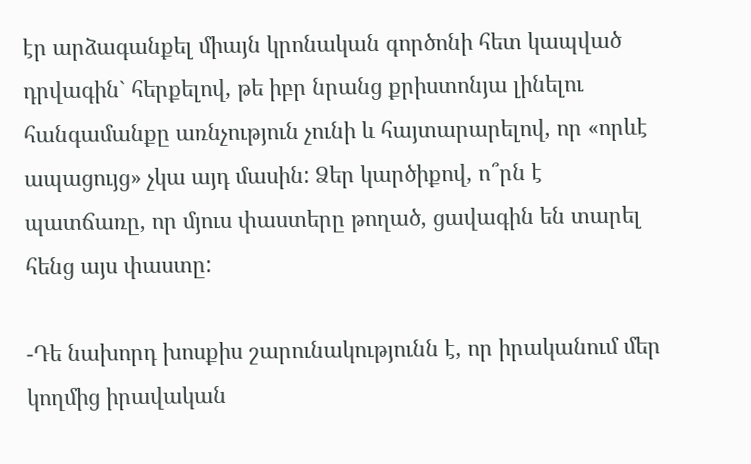էր արձագանքել միայն կրոնական գործոնի հետ կապված դրվագին` հերքելով, թե իբր նրանց քրիստոնյա լինելու հանգամանքը առնչություն չունի և հայտարարելով, որ «որևէ ապացույց» չկա այդ մասին: Ձեր կարծիքով, ո՞րն է պատճառը, որ մյուս փաստերը թողած, ցավագին են տարել հենց այս փաստը:

-Դե նախորդ խոսքիս շարունակությունն է, որ իրականում մեր կողմից իրավական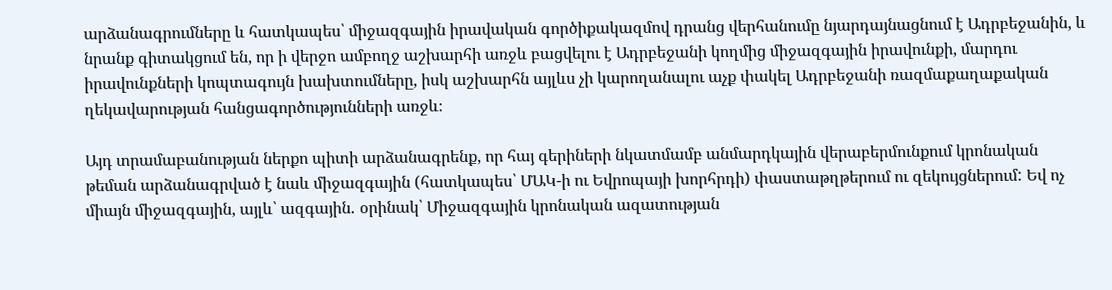արձանագրումները և հատկապես՝ միջազգային իրավական գործիքակազմով դրանց վերհանումը նյարդայնացնում է Ադրբեջանին, և նրանք գիտակցում են, որ ի վերջո ամբողջ աշխարհի առջև բացվելու է Ադրբեջանի կողմից միջազգային իրավունքի, մարդու իրավունքների կոպտագույն խախտումները, իսկ աշխարհն այլևս չի կարողանալու աչք փակել Ադրբեջանի ռազմաքաղաքական ղեկավարության հանցագործությունների առջև։

Այդ տրամաբանության ներքո պիտի արձանագրենք, որ հայ գերիների նկատմամբ անմարդկային վերաբերմունքում կրոնական թեման արձանագրված է նաև միջազգային (հատկապես՝ ՄԱԿ-ի ու Եվրոպայի խորհրդի) փաստաթղթերում ու զեկույցներում: Եվ ոչ միայն միջազգային, այլև՝ ազգային․ օրինակ՝ Միջազգային կրոնական ազատության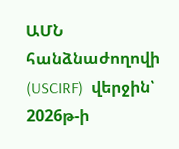ԱՄՆ հանձնաժողովի (USCIRF)  վերջին՝ 2026թ-ի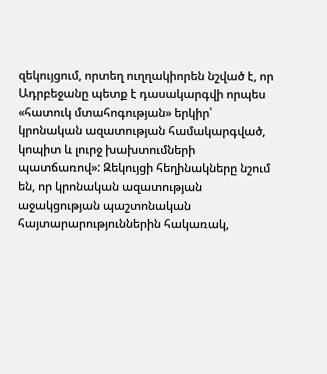զեկույցում, որտեղ ուղղակիորեն նշված է, որ Ադրբեջանը պետք է դասակարգվի որպես «հատուկ մտահոգության» երկիր՝ կրոնական ազատության համակարգված, կոպիտ և լուրջ խախտումների պատճառով»: Զեկույցի հեղինակները նշում են, որ կրոնական ազատության աջակցության պաշտոնական հայտարարություններին հակառակ,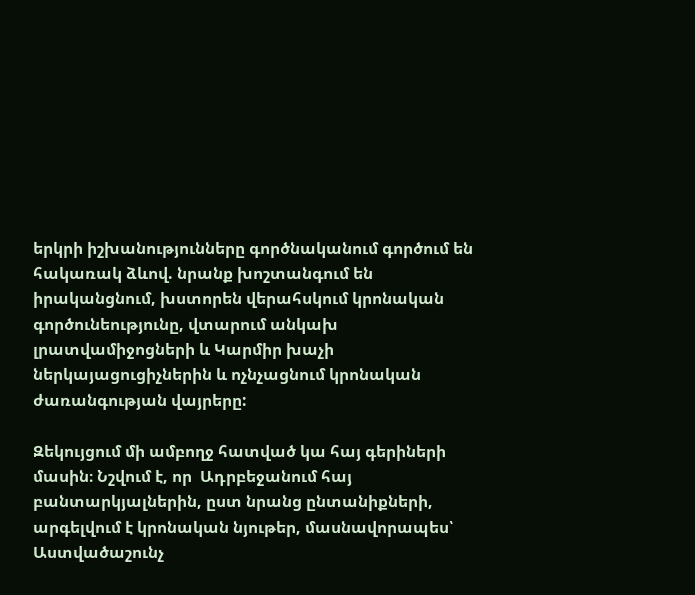երկրի իշխանությունները գործնականում գործում են հակառակ ձևով. նրանք խոշտանգում են իրականցնում, խստորեն վերահսկում կրոնական գործունեությունը, վտարում անկախ լրատվամիջոցների և Կարմիր խաչի ներկայացուցիչներին և ոչնչացնում կրոնական ժառանգության վայրերը:

Զեկույցում մի ամբողջ հատված կա հայ գերիների մասին։ Նշվում է, որ  Ադրբեջանում հայ բանտարկյալներին, ըստ նրանց ընտանիքների,  արգելվում է կրոնական նյութեր, մասնավորապես՝ Աստվածաշունչ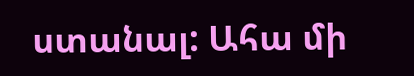ստանալ: Ահա մի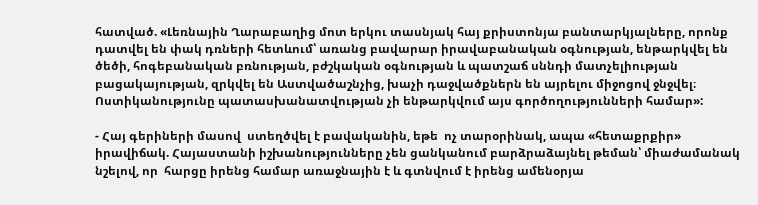հատված. «Լեռնային Ղարաբաղից մոտ երկու տասնյակ հայ քրիստոնյա բանտարկյալները, որոնք դատվել են փակ դռների հետևում՝ առանց բավարար իրավաբանական օգնության, ենթարկվել են ծեծի, հոգեբանական բռնության, բժշկական օգնության և պատշաճ սննդի մատչելիության բացակայության, զրկվել են Աստվածաշնչից, խաչի դաջվածքներն են այրելու միջոցով ջնջվել։ Ոստիկանությունը պատասխանատվության չի ենթարկվում այս գործողությունների համար»:

- Հայ գերիների մասով  ստեղծվել է բավականին, եթե  ոչ տարօրինակ, ապա «հետաքրքիր» իրավիճակ. Հայաստանի իշխանությունները չեն ցանկանում բարձրաձայնել թեման՝ միաժամանակ նշելով, որ  հարցը իրենց համար առաջնային է և գտնվում է իրենց ամենօրյա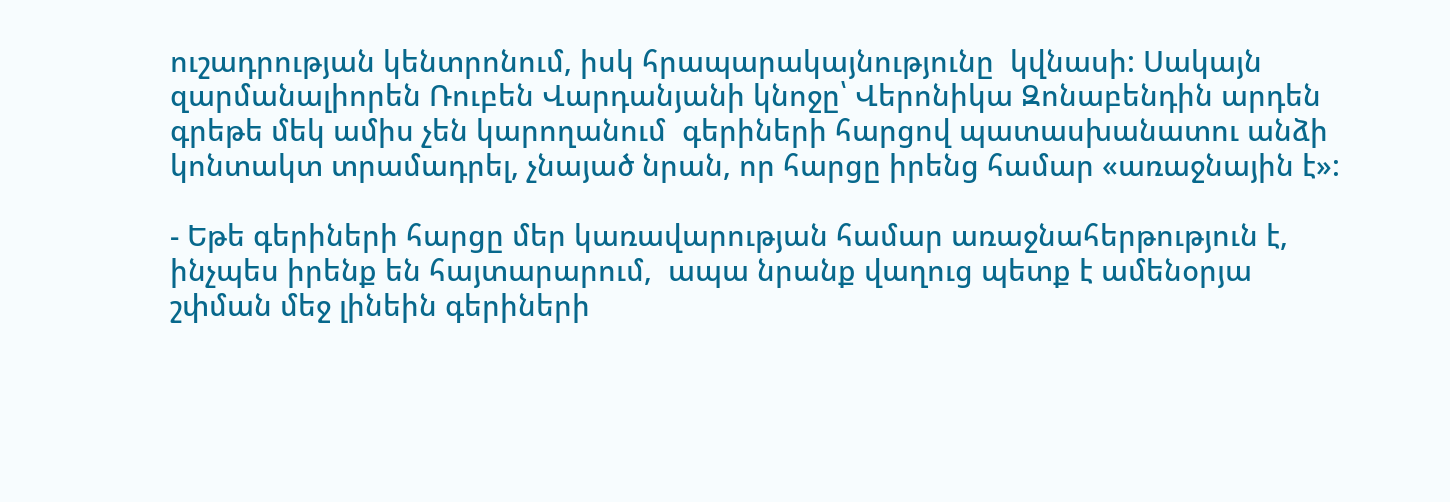ուշադրության կենտրոնում, իսկ հրապարակայնությունը  կվնասի: Սակայն զարմանալիորեն Ռուբեն Վարդանյանի կնոջը՝ Վերոնիկա Զոնաբենդին արդեն գրեթե մեկ ամիս չեն կարողանում  գերիների հարցով պատասխանատու անձի կոնտակտ տրամադրել, չնայած նրան, որ հարցը իրենց համար «առաջնային է»:

- Եթե գերիների հարցը մեր կառավարության համար առաջնահերթություն է, ինչպես իրենք են հայտարարում,  ապա նրանք վաղուց պետք է ամենօրյա շփման մեջ լինեին գերիների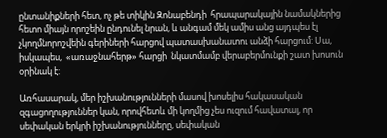ընտանիքների հետ, ոչ թե տիկին Զոնաբենդի  հրապարակային նամակներից հետո միայն որոշեին ընդունել նրան, և անգամ մեկ ամիս անց այդպես էլ չկողմնորոշվեին գերիների հարցով պատասխանատու անձի հարցում: Սա, իսկապես,  «առաջնահերթ» հարցի  նկատմամբ վերաբերմունքի շատ խոսուն օրինակ է:

Առհասարակ, մեր իշխանությունների մասով խոսելիս հակասական զգացողություններ կան, որովհետև մի կողմից չես ուզում հավատալ, որ սեփական երկրի իշխանությունները, սեփական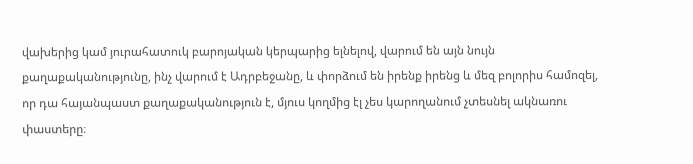վախերից կամ յուրահատուկ բարոյական կերպարից ելնելով, վարում են այն նույն քաղաքականությունը, ինչ վարում է Ադրբեջանը, և փորձում են իրենք իրենց և մեզ բոլորիս համոզել, որ դա հայանպաստ քաղաքականություն է, մյուս կողմից էլ չես կարողանում չտեսնել ակնառու փաստերը։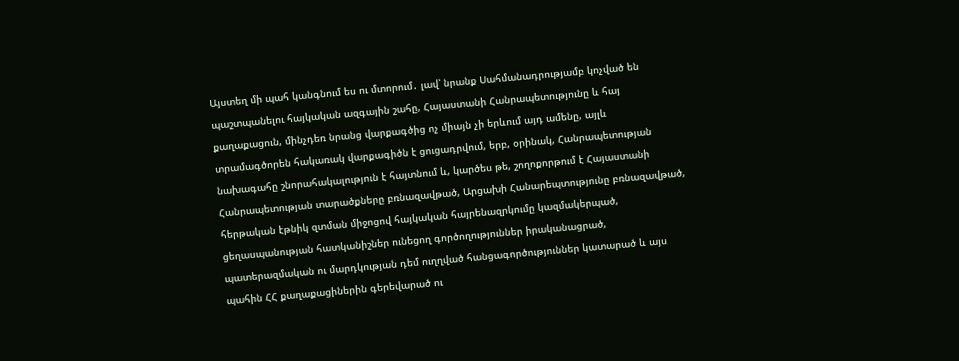Այստեղ մի պահ կանգնում ես ու մտորում․ լավ՝ նրանք Սահմանադրությամբ կոչված են պաշտպանելու հայկական ազգային շահը, Հայաստանի Հանրապետությունը և հայ քաղաքացուն, մինչդեռ նրանց վարքագծից ոչ միայն չի երևում այդ ամենը, այլև տրամագծորեն հակառակ վարքագիծն է ցուցադրվում, երբ, օրինակ, Հանրապետության նախագահը շնորահակալություն է հայտնում և, կարծես թե, շողոքորթում է Հայաստանի Հանրապետության տարածքները բռնազավթած, Արցախի Հանարեպտությունը բռնազավթած, հերթական էթնիկ զտման միջոցով հայկական հայրենազրկումը կազմակերպած, ցեղասպանության հատկանիշներ ունեցող գործողություններ իրականացրած, պատերազմական ու մարդկության դեմ ուղղված հանցագործություններ կատարած և այս պահին ՀՀ քաղաքացիներին գերեվարած ու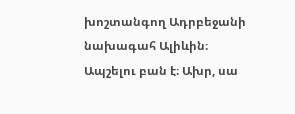խոշտանգող Ադրբեջանի նախագահ Ալիևին։ Ապշելու բան է։ Ախր, սա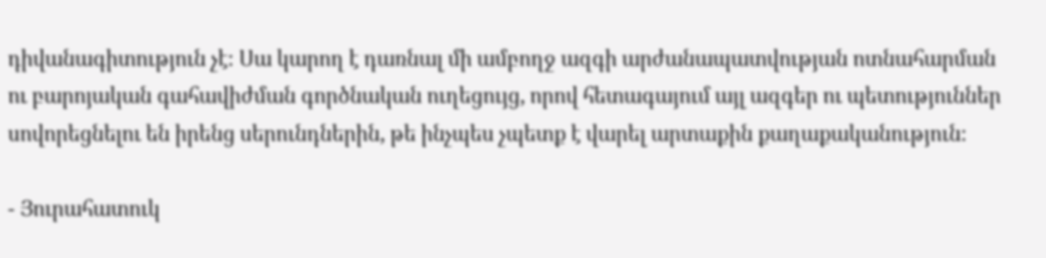դիվանագիտություն չէ։ Սա կարող է դառնալ մի ամբողջ ազգի արժանապատվության ոտնահարման ու բարոյական գահավիժման գործնական ուղեցույց, որով հետագայում այլ ազգեր ու պետություններ սովորեցնելու են իրենց սերունդներին, թե ինչպես չպետք է վարել արտաքին քաղաքականություն։

- Յուրահատուկ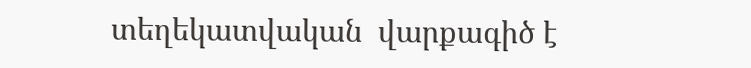տեղեկատվական  վարքագիծ է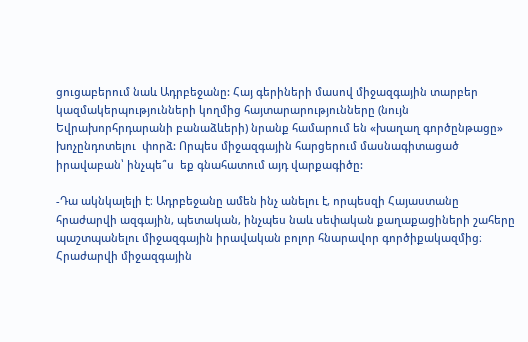ցուցաբերում նաև Ադրբեջանը: Հայ գերիների մասով միջազգային տարբեր կազմակերպությունների կողմից հայտարարությունները (նույն Եվրախորհրդարանի բանաձևերի) նրանք համարում են «խաղաղ գործընթացը» խոչընդոտելու  փորձ: Որպես միջազգային հարցերում մասնագիտացած իրավաբան՝ ինչպե՞ս  եք գնահատում այդ վարքագիծը:

-Դա ակնկալելի է։ Ադրբեջանը ամեն ինչ անելու է, որպեսզի Հայաստանը հրաժարվի ազգային, պետական, ինչպես նաև սեփական քաղաքացիների շահերը պաշտպանելու միջազգային իրավական բոլոր հնարավոր գործիքակազմից։ Հրաժարվի միջազգային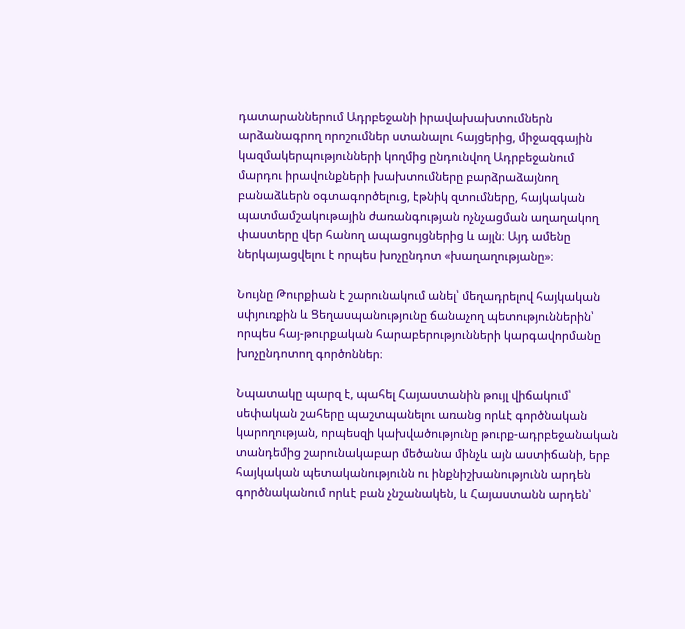դատարաններում Ադրբեջանի իրավախախտումներն արձանագրող որոշումներ ստանալու հայցերից, միջազգային կազմակերպությունների կողմից ընդունվող Ադրբեջանում մարդու իրավունքների խախտումները բարձրաձայնող բանաձևերն օգտագործելուց, էթնիկ զտումները, հայկական պատմամշակութային ժառանգության ոչնչացման աղաղակող փաստերը վեր հանող ապացույցներից և այլն։ Այդ ամենը ներկայացվելու է որպես խոչընդոտ «խաղաղությանը»։

Նույնը Թուրքիան է շարունակում անել՝ մեղադրելով հայկական սփյուռքին և Ցեղասպանությունը ճանաչող պետություններին՝ որպես հայ-թուրքական հարաբերությունների կարգավորմանը խոչընդոտող գործոններ։

Նպատակը պարզ է, պահել Հայաստանին թույլ վիճակում՝ սեփական շահերը պաշտպանելու առանց որևէ գործնական կարողության, որպեսզի կախվածությունը թուրք-ադրբեջանական տանդեմից շարունակաբար մեծանա մինչև այն աստիճանի, երբ հայկական պետականությունն ու ինքնիշխանությունն արդեն գործնականում որևէ բան չնշանակեն, և Հայաստանն արդեն՝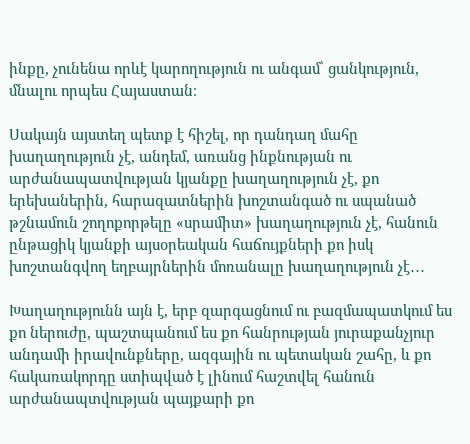ինքը, չունենա որևէ կարողություն ու անգամ՝ ցանկություն, մնալու որպես Հայաստան։

Սակայն այստեղ պետք է հիշել, որ դանդաղ մահը խաղաղություն չէ, անդեմ, առանց ինքնության ու արժանապատվության կյանքը խաղաղություն չէ, քո երեխաներին, հարազատներին խոշտանգած ու սպանած թշնամուն շողոքորթելը «սրամիտ» խաղաղություն չէ, հանուն ընթացիկ կյանքի այսօրեական հաճույքների քո իսկ խոշտանգվող եղբայրներին մոռանալը խաղաղություն չէ․․․

Խաղաղությունն այն է, երբ զարգացնում ու բազմապատկում ես քո ներուժը, պաշտպանում ես քո հանրության յուրաքանչյուր անդամի իրավունքները, ազգային ու պետական շահը, և քո հակառակորդը ստիպված է լինում հաշտվել հանուն արժանապտվության պայքարի քո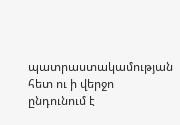պատրաստակամության հետ ու ի վերջո ընդունում է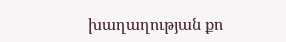խաղաղության քո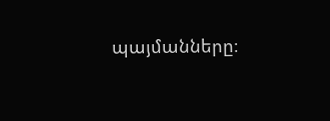պայմանները։